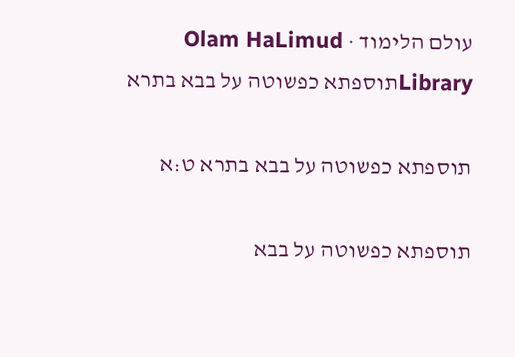עולם הלימוד · Olam HaLimud
Libraryתוספתא כפשוטה על בבא בתרא

תוספתא כפשוטה על בבא בתרא ט:א

תוספתא כפשוטה על בבא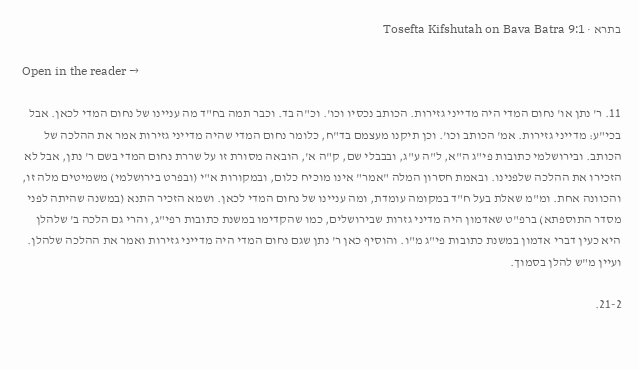בתרא · Tosefta Kifshutah on Bava Batra 9:1

Open in the reader →

11. ר' נתן או' נחום המדי היה מדייני גזירות. הכותב נכסיו וכו'. וכ"ה בד. וכבר תמה בח"ד מה עניינו של נחום המדי לכאן. אבל בכי"ע: מדייני גזירות. אמ' הכותב וכו'. וכן תיקנו מעצמם בד"ח, כלומר נחום המדי שהיה מדייני גזירות אמר את ההלכה של הכותב. ובירושלמי כתובות פי"ג ה"א, ל"ה ע"ג, ובבבלי שם, ק"ה א', הובאה מסורת זו על שררת נחום המדי בשם ר' נתן, אבל לא הזכירו את ההלכה שלפנינו. ובאמת חסרון המלה "אמר" אינו מוכיח כלום, ובמקורות א"י (ובפרט בירושלמי) משמיטים מלה זו, והכוונה אחת. ומ"מ שאלת בעל ח"ד במקומה עומדת, ומה עניינו של נחום המדי לכאן. ושמא הזכיר התנא (במשנה שהיתה לפני מסדר התוספתא) ברפ"ט שאדמון היה מדיני גזרות שבירושלים, כמו שהקדימו במשנת כתובות רפי"ג, והרי גם הלכה ב' שלהלן היא כעין דברי אדמון במשנת כתובות פי"ג מ"ו. והוסיף כאן ר' נתן שגם נחום המדי היה מדייני גזירות ואמר את ההלכה שלהלן. ועיין מ"ש להלן בסמוך.

21-2.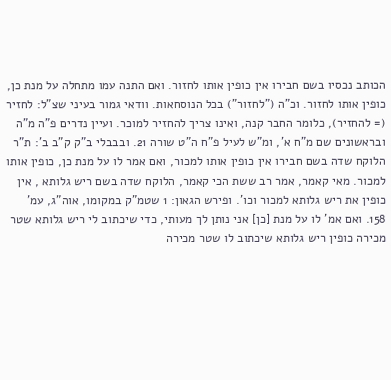הכותב נכסיו בשם חבירו אין כופין אותו לחזור. ואם התנה עמו מתחלה על מנת כן, כופין אותו לחזור. וכ"ה ("לחזור") בכל הנוסחאות. וודאי גמור בעיני שצ"ל: לחזיר (= להחזיר), כלומר החבר קנה, ואינו צריך להחזיר למוכר. ועיין נדרים פ"ה מ"ה ובראשונים שם מ"ח א', ומ"ש לעיל פ"ח ה"ט שורה 21. ובבבלי ב"ק ק"ב ב': ת"ר הלוקח שדה בשם חבירו אין כופין אותו למכור, ואם אמר לו על מנת כן, כופין אותו למכור. מאי קאמר, אמר רב ששת הכי קאמר, הלוקח שדה בשם ריש גלותא , אין כופין את ריש גלותא למכור וכו'. ופירש הגאון: 1 שטמ"ק במקומו, אוה"ג, עמ' 158. ואם אמ' לו על מנת [כן] אני נותן לך מעותי, כדי שיכתוב לי ריש גלותא שטר מכירה כופין ריש גלותא שיכתוב לו שטר מכירה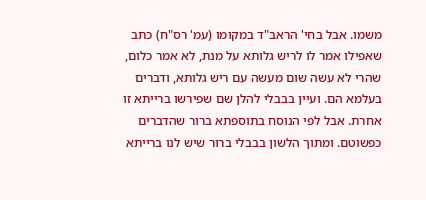משמו. אבל בחי' הראב"ד במקומו (עמ' רס"ח) כתב שאפילו אמר לו לריש גלותא על מנת, לא אמר כלום, שהרי לא עשה שום מעשה עם ריש גלותא, ודברים בעלמא הם. ועיין בבבלי להלן שם שפירשו ברייתא זו אחרת. אבל לפי הנוסח בתוספתא ברור שהדברים כפשוטם. ומתוך הלשון בבבלי ברור שיש לנו ברייתא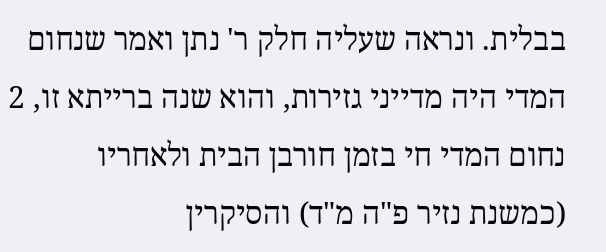בבלית. ונראה שעליה חלק ר' נתן ואמר שנחום המדי היה מדייני גזירות, והוא שנה ברייתא זו, 2 נחום המדי חי בזמן חורבן הבית ולאחריו (כמשנת נזיר פ"ה מ"ד) והסיקרין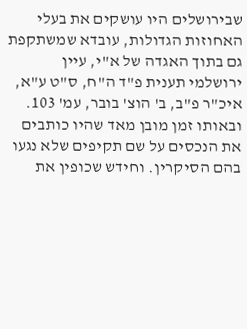שבירושלים היו עושקים את בעלי האחוזות הגדולות, עובדא שמשתקפת גם בתוך האגדה של א"י, עיין ירושלמי תענית פ"ד ה"ח, ס"ט ע"א, איכ"ר פ"ב, ב' הוצ' בובר, עמ' 103. ובאותו זמן מובן מאד שהיו כותבים את הנכסים על שם תקיפים שלא נגעו בהם הסיקרין. וחידש שכופין את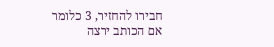חבירו להחזיר, 3 כלומר אם הכותב ירצה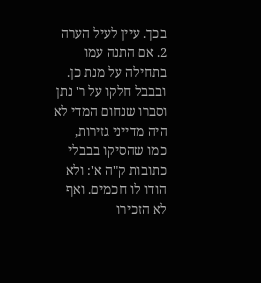בכך. עיין לעיל הערה 2. אם התנה עמו בתחילה על מנת כן. ובבבל חלקו על ר' נתן וסברו שנחום המדי לא היה מדייני גזירות, כמו שהסיקו בבבלי כתובות ק"ה א': ולא הודו לו חכמים. ואף לא הזכירו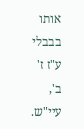אותו בבבלי ע"ז ז' ב', עיי"ש.